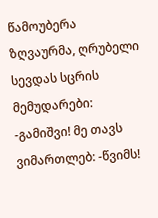წამოუბერა ზღვაურმა, ღრუბელი სევდას სცრის მემუდარები: -გამიშვი! მე თავს ვიმართლებ: -წვიმს!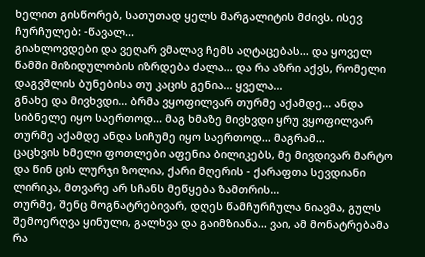ხელით გისწორებ, სათუთად ყელს მარგალიტის მძივს. ისევ ჩურჩულებ: -წავალ...
გიახლოვდები და ვეღარ ვმალავ ჩემს აღტაცებას... და ყოველ წამში მიზიდულობის იზრდება ძალა... და რა აზრი აქვს, რომელი დაგვშლის ბუნებისა თუ კაცის გენია... ყველა...
გნახე და მივხვდი... ბრმა ვყოფილვარ თურმე აქამდე... ანდა სიბნელე იყო საერთოდ... მაგ ხმაზე მივხვდი ყრუ ვყოფილვარ თურმე აქამდე ანდა სიჩუმე იყო საერთოდ... მაგრამ...
ცაცხვის ხმელი ფოთლები აფენია ბილიკებს, მე მივდივარ მარტო და წინ ცის ლურჯი ზოლია, ქარი მღერის - ქარაფთა სევდიანი ლირიკა, მთვარე არ სჩანს მეწყება ზამთრის...
თურმე, შენც მოგნატრებივარ, დღეს წამჩურჩულა ნიავმა, გულს შემოერღვა ყინული, გალხვა და გაიმზიანა... ვაი, ამ მონატრებამა რა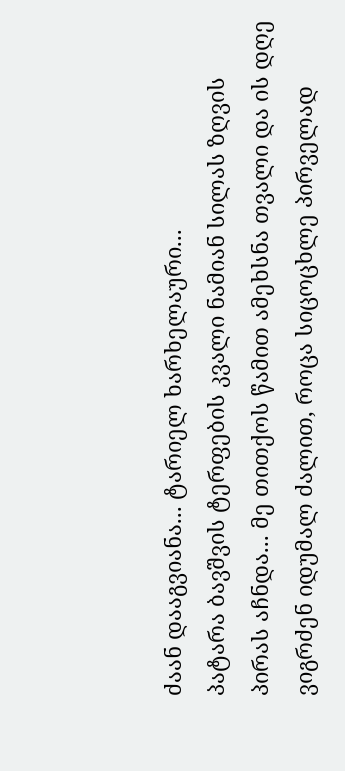ძაან დააგვიანა... ტარიელ ხარხელაური...
პატარა ბავშვის ტერფების კვალი ნამიან სილას ზღვის პირას აჩნდა... მე თითქოს წამით ამეხსნა თვალი და ის დღე ვიგრძენ იდუმალ ძალით, როცა სიცოცხლე პირველად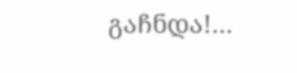გაჩნდა!...